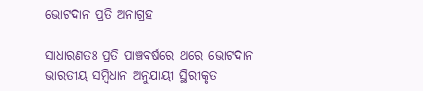ଭୋଟଦାନ ପ୍ରତି ଅନାଗ୍ରହ

ସାଧାରଣତଃ ପ୍ରତି ପାଞ୍ଚବର୍ଷରେ ଥରେ ଭୋଟଦାନ ଭାରତୀୟ ସମ୍ବିଧାନ ଅନୁଯାୟୀ ସ୍ଥିରୀକୃତ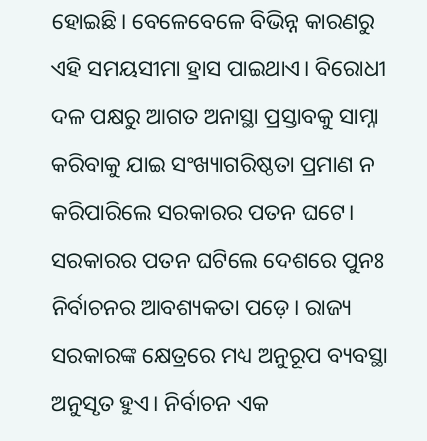ହୋଇଛି। ବେଳେବେଳେ ବିଭିନ୍ନ କାରଣରୁ ଏହି ସମୟସୀମା ହ୍ରାସ ପାଇଥାଏ। ବିରୋଧୀ ଦଳ ପକ୍ଷରୁ ଆଗତ ଅନାସ୍ଥା ପ୍ରସ୍ତାବକୁ ସାମ୍ନା କରିବାକୁ ଯାଇ ସଂଖ୍ୟାଗରିଷ୍ଠତା ପ୍ରମାଣ ନ କରିପାରିଲେ ସରକାରର ପତନ ଘଟେ। ସରକାରର ପତନ ଘଟିଲେ ଦେଶରେ ପୁନଃ ନିର୍ବାଚନର ଆବଶ୍ୟକତା ପଡ଼େ। ରାଜ୍ୟ ସରକାରଙ୍କ କ୍ଷେତ୍ରରେ ମଧ୍ୟ ଅନୁରୂପ ବ୍ୟବସ୍ଥା ଅନୁସୃତ ହୁଏ। ନିର୍ବାଚନ ଏକ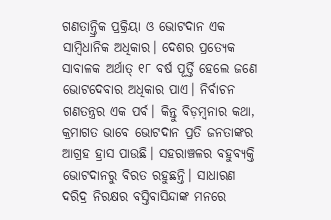ଗଣତାନ୍ତ୍ରିକ ପ୍ରକ୍ରିୟା ଓ ଭୋଟଦାନ ଏକ ସାମ୍ବିଧାନିକ ଅଧିକାର। ଦେଶର ପ୍ରତ୍ୟେକ ସାବାଳକ ଅର୍ଥାତ୍‌ ୧୮ ବର୍ଷ ପୂର୍ତ୍ତି ହେଲେ ଜଣେ ଭୋଟଦେବାର ଅଧିକାର ପାଏ। ନିର୍ବାଚନ ଗଣତନ୍ତ୍ରର ଏକ ପର୍ବ। କିନ୍ତୁ ବିଡ଼ମ୍ବନାର କଥା, କ୍ରମାଗତ ଭାବେ ଭୋଟଦାନ ପ୍ରତି ଜନତାଙ୍କର ଆଗ୍ରହ ହ୍ରାସ ପାଉଛି। ସହରାଞ୍ଚଳର ବହୁବ୍ୟକ୍ତି ଭୋଟଦାନରୁ ବିରତ ରହୁଛନ୍ତି। ସାଧାରଣ ଦରିଦ୍ର ନିରକ୍ଷର ବସ୍ତିବାସିନ୍ଦାଙ୍କ ମନରେ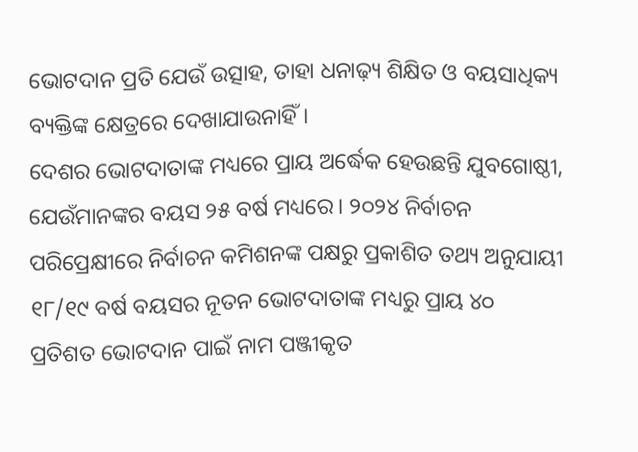ଭୋଟଦାନ ପ୍ରତି ଯେଉଁ ଉତ୍ସାହ, ତାହା ଧନାଢ଼୍ୟ ଶିକ୍ଷିତ ଓ ବୟସାଧିକ୍ୟ ବ୍ୟକ୍ତିଙ୍କ କ୍ଷେତ୍ରରେ ଦେଖାଯାଉନାହିଁ।
ଦେଶର ଭୋଟଦାତାଙ୍କ ମଧ୍ୟରେ ପ୍ରାୟ ଅର୍ଦ୍ଧେକ ହେଉଛନ୍ତି ଯୁବଗୋଷ୍ଠୀ, ଯେଉଁମାନଙ୍କର ବୟସ ୨୫ ବର୍ଷ ମଧ୍ୟରେ। ୨୦୨୪ ନିର୍ବାଚନ ପରିପ୍ରେକ୍ଷୀରେ ନିର୍ବାଚନ କମିଶନଙ୍କ ପକ୍ଷରୁ ପ୍ରକାଶିତ ତଥ୍ୟ ଅନୁଯାୟୀ ୧୮/୧୯ ବର୍ଷ ବୟସର ନୂତନ ଭୋଟଦାତାଙ୍କ ମଧ୍ୟରୁ ପ୍ରାୟ ୪୦ ପ୍ରତିଶତ ଭୋଟଦାନ ପାଇଁ ନାମ ପଞ୍ଜୀକୃତ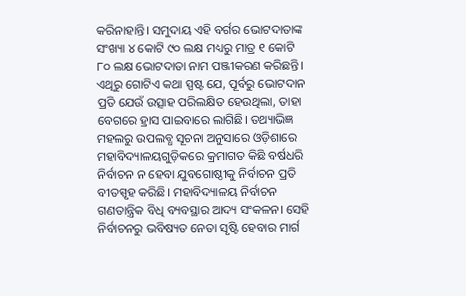କରିନାହାନ୍ତି। ସମୁଦାୟ ଏହି ବର୍ଗର ଭୋଟଦାତାଙ୍କ ସଂଖ୍ୟା ୪ କୋଟି ୯୦ ଲକ୍ଷ ମଧ୍ୟରୁ ମାତ୍ର ୧ କୋଟି ୮୦ ଲକ୍ଷ ଭୋଟଦାତା ନାମ ପଞ୍ଜୀକରଣ କରିଛନ୍ତି। ଏଥିରୁ ଗୋଟିଏ କଥା ସ୍ପଷ୍ଟ ଯେ, ପୂର୍ବରୁ ଭୋଟଦାନ ପ୍ରତି ଯେଉଁ ଉତ୍ସାହ ପରିଲକ୍ଷିତ ହେଉଥିଲା, ତାହା ବେଗରେ ହ୍ରାସ ପାଇବାରେ ଲାଗିଛି। ତଥ୍ୟାଭିଜ୍ଞ ମହଲରୁ ଉପଲବ୍ଧ ସୂଚନା ଅନୁସାରେ ଓଡ଼ିଶାରେ ମହାବିଦ୍ୟାଳୟଗୁଡ଼ିକରେ କ୍ରମାଗତ କିଛି ବର୍ଷଧରି ନିର୍ବାଚନ ନ ହେବା ଯୁବଗୋଷ୍ଠୀକୁ ନିର୍ବାଚନ ପ୍ରତି ବୀତସ୍ପୃହ କରିଛି। ମହାବିଦ୍ୟାଳୟ ନିର୍ବାଚନ ଗଣତାନ୍ତ୍ରିକ ବିଧି ବ୍ୟବସ୍ଥାର ଆଦ୍ୟ ସଂକଳନ। ସେହି ନିର୍ବାଚନରୁ ଭବିଷ୍ୟତ ନେତା ସୃଷ୍ଟି ହେବାର ମାର୍ଗ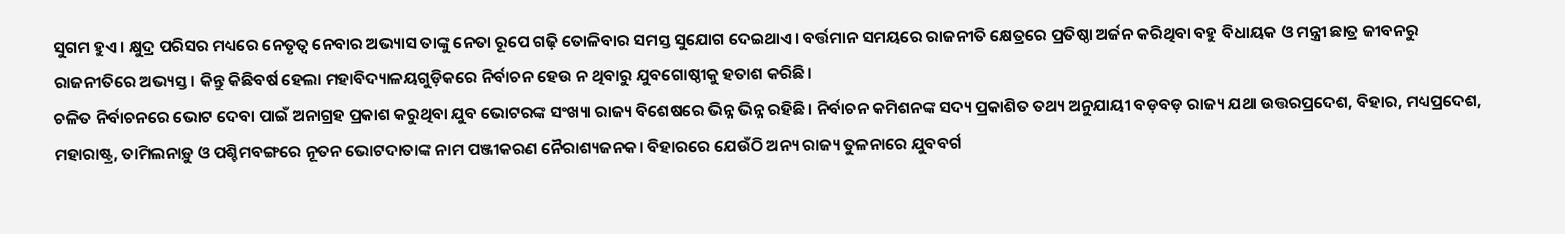ସୁଗମ ହୁଏ। କ୍ଷୁଦ୍ର ପରିସର ମଧ୍ୟରେ ନେତୃତ୍ୱ ନେବାର ଅଭ୍ୟାସ ତାଙ୍କୁ ନେତା ରୂପେ ଗଢ଼ି ତୋଳିବାର ସମସ୍ତ ସୁଯୋଗ ଦେଇଥାଏ। ବର୍ତ୍ତମାନ ସମୟରେ ରାଜନୀତି କ୍ଷେତ୍ରରେ ପ୍ରତିଷ୍ଠା ଅର୍ଜନ କରିଥିବା ବହୁ ବିଧାୟକ ଓ ମନ୍ତ୍ରୀ ଛାତ୍ର ଜୀବନରୁ ରାଜନୀତିରେ ଅଭ୍ୟସ୍ତ। କିନ୍ତୁ କିଛିବର୍ଷ ହେଲା ମହାବିଦ୍ୟାଳୟଗୁଡ଼ିକରେ ନିର୍ବାଚନ ହେଉ ନ ଥିବାରୁ ଯୁବଗୋଷ୍ଠୀକୁ ହତାଶ କରିଛି।
ଚଳିତ ନିର୍ବାଚନରେ ଭୋଟ ଦେବା ପାଇଁ ଅନାଗ୍ରହ ପ୍ରକାଶ କରୁଥିବା ଯୁବ ଭୋଟରଙ୍କ ସଂଖ୍ୟା ରାଜ୍ୟ ବିଶେଷରେ ଭିନ୍ନ ଭିନ୍ନ ରହିଛି। ନିର୍ବାଚନ କମିଶନଙ୍କ ସଦ୍ୟ ପ୍ରକାଶିତ ତଥ୍ୟ ଅନୁଯାୟୀ ବଡ଼ବଡ଼ ରାଜ୍ୟ ଯଥା ଉତ୍ତରପ୍ରଦେଶ, ବିହାର, ମଧ୍ୟପ୍ରଦେଶ, ମହାରାଷ୍ଟ୍ର, ତାମିଲନାଡ଼ୁ ଓ ପଶ୍ଚିମବଙ୍ଗରେ ନୂତନ ଭୋଟଦାତାଙ୍କ ନାମ ପଞ୍ଜୀକରଣ ନୈରାଶ୍ୟଜନକ। ବିହାରରେ ଯେଉଁଠି ଅନ୍ୟ ରାଜ୍ୟ ତୁଳନାରେ ଯୁବବର୍ଗ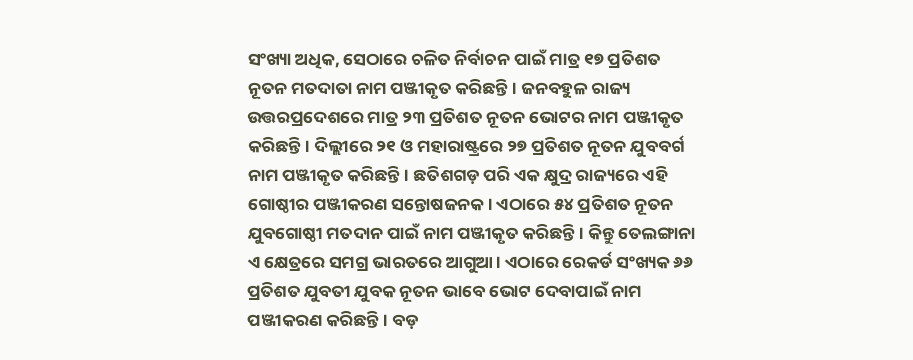ସଂଖ୍ୟା ଅଧିକ, ସେଠାରେ ଚଳିତ ନିର୍ବାଚନ ପାଇଁ ମାତ୍ର ୧୭ ପ୍ରତିଶତ ନୂତନ ମତଦାତା ନାମ ପଞ୍ଜୀକୃତ କରିଛନ୍ତି। ଜନବହୁଳ ରାଜ୍ୟ ଉତ୍ତରପ୍ରଦେଶରେ ମାତ୍ର ୨୩ ପ୍ରତିଶତ ନୂତନ ଭୋଟର ନାମ ପଞ୍ଜୀକୃତ କରିଛନ୍ତି। ଦିଲ୍ଲୀରେ ୨୧ ଓ ମହାରାଷ୍ଟ୍ରରେ ୨୭ ପ୍ରତିଶତ ନୂତନ ଯୁବବର୍ଗ ନାମ ପଞ୍ଜୀକୃତ କରିଛନ୍ତି। ଛତିଶଗଡ଼ ପରି ଏକ କ୍ଷୁଦ୍ର ରାଜ୍ୟରେ ଏହି ଗୋଷ୍ଠୀର ପଞ୍ଜୀକରଣ ସନ୍ତୋଷଜନକ। ଏଠାରେ ୫୪ ପ୍ରତିଶତ ନୂତନ ଯୁବଗୋଷ୍ଠୀ ମତଦାନ ପାଇଁ ନାମ ପଞ୍ଜୀକୃତ କରିଛନ୍ତି। କିନ୍ତୁ ତେଲଙ୍ଗାନା ଏ କ୍ଷେତ୍ରରେ ସମଗ୍ର ଭାରତରେ ଆଗୁଆ। ଏଠାରେ ରେକର୍ଡ ସଂଖ୍ୟକ ୬୬ ପ୍ରତିଶତ ଯୁବତୀ ଯୁବକ ନୂତନ ଭାବେ ଭୋଟ ଦେବାପାଇଁ ନାମ ପଞ୍ଜୀକରଣ କରିଛନ୍ତି। ବଡ଼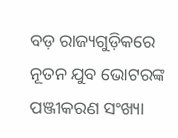ବଡ଼ ରାଜ୍ୟଗୁଡ଼ିକରେ ନୂତନ ଯୁବ ଭୋଟରଙ୍କ ପଞ୍ଜୀକରଣ ସଂଖ୍ୟା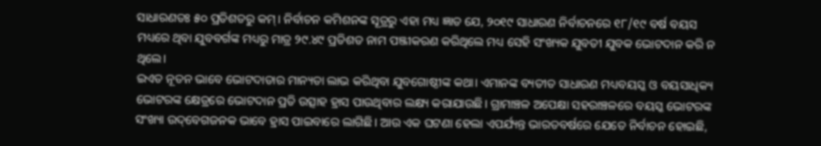ସାଧାରଣତଃ ୫୦ ପ୍ରତିଶତରୁ କମ୍‌। ନିର୍ବାଚନ କମିଶନଙ୍କ ସୂତ୍ରରୁ ଏହା ମଧ୍ୟ ଜ୍ଞାତ ଯେ, ୨୦୧୯ ସାଧାରଣ ନିର୍ବାଚନରେ ୧୮/୧୯ ବର୍ଷ ବୟସ ମଧ୍ୟରେ ଥିବା ଯୁବବର୍ଗଙ୍କ ମଧ୍ୟରୁ ମାତ୍ର ୨୯.୪୯ ପ୍ରତିଶତ ନାମ ପଞ୍ଜୀକରଣ କରିଥିଲେ ମଧ୍ୟ ସେହି ସଂଖ୍ୟକ ଯୁବତୀ ଯୁବକ ଭୋଟଦାନ କରି ନ ଥିଲେ।
ଇଏତ ନୂତନ ଭାବେ ଭୋଟଦାତାର ମାନ୍ୟତା ଲାଭ କରିଥିବା ଯୁବଗୋଷ୍ଠୀଙ୍କ କଥା। ଏମାନଙ୍କ ବ୍ୟତୀତ ସାଧାରଣ ମଧ୍ୟବୟସ୍କ ଓ ବୟସାଧିକ୍ୟ ଭୋଟରଙ୍କ କ୍ଷେତ୍ରରେ ଭୋଟଦାନ ପ୍ରତି ଉତ୍ସାହ ହ୍ରାସ ପାଉଥିବାର ଲକ୍ଷ୍ୟ କରାଯାଉଛି। ଗ୍ରାମାଞ୍ଚଳ ଅପେକ୍ଷା ସହରାଞ୍ଚଳରେ ବୟସ୍କ ଭୋଟରଙ୍କ ସଂଖ୍ୟା ଉଦ୍‌ବେଗଜନକ ଭାବେ ହ୍ରାସ ପାଇବାରେ ଲାଗିଛି। ଆଉ ଏକ ଘଟଣା ହେଲା ଏପର୍ଯ୍ୟନ୍ତ ଭାରତବର୍ଷରେ ଯେତେ ନିର୍ବାଚନ ହୋଇଛି,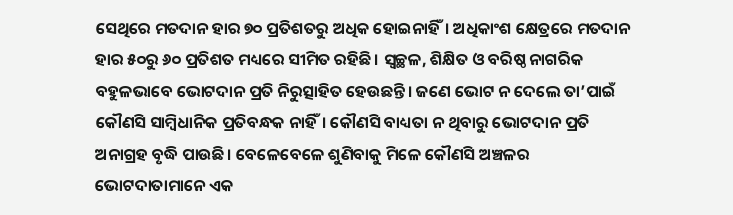ସେଥିରେ ମତଦାନ ହାର ୭୦ ପ୍ରତିଶତରୁ ଅଧିକ ହୋଇନାହିଁ। ଅଧିକାଂଶ କ୍ଷେତ୍ରରେ ମତଦାନ ହାର ୫୦ରୁ ୬୦ ପ୍ରତିଶତ ମଧ୍ୟରେ ସୀମିତ ରହିଛି। ସ୍ବଚ୍ଛଳ, ଶିକ୍ଷିତ ଓ ବରିଷ୍ଠ ନାଗରିକ ବହୁଳଭାବେ ଭୋଟଦାନ ପ୍ରତି ନିରୁତ୍ସାହିତ ହେଉଛନ୍ତି। ଜଣେ ଭୋଟ ନ ଦେଲେ ତା’ପାଇଁ କୌଣସି ସାମ୍ବିଧାନିକ ପ୍ରତିବନ୍ଧକ ନାହିଁ। କୌଣସି ବାଧ୍ୟତା ନ ଥିବାରୁ ଭୋଟଦାନ ପ୍ରତି ଅନାଗ୍ରହ ବୃଦ୍ଧି ପାଉଛି। ବେଳେବେଳେ ଶୁଣିବାକୁ ମିଳେ କୌଣସି ଅଞ୍ଚଳର ଭୋଟଦାତାମାନେ ଏକ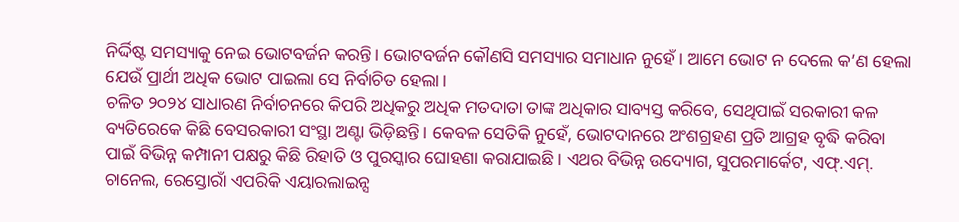ନିର୍ଦ୍ଦିଷ୍ଟ ସମସ୍ୟାକୁ ନେଇ ଭୋଟବର୍ଜନ କରନ୍ତି। ଭୋଟବର୍ଜନ କୌଣସି ସମସ୍ୟାର ସମାଧାନ ନୁହେଁ। ଆମେ ଭୋଟ ନ ଦେଲେ କ’ଣ ହେଲା ଯେଉଁ ପ୍ରାର୍ଥୀ ଅଧିକ ଭୋଟ ପାଇଲା ସେ ନିର୍ବାଚିତ ହେଲା।
ଚଳିତ ୨୦୨୪ ସାଧାରଣ ନିର୍ବାଚନରେ କିପରି ଅଧିକରୁ ଅଧିକ ମତଦାତା ତାଙ୍କ ଅଧିକାର ସାବ୍ୟସ୍ତ କରିବେ, ସେଥିପାଇଁ ସରକାରୀ କଳ ବ୍ୟତିରେକେ କିଛି ବେସରକାରୀ ସଂସ୍ଥା ଅଣ୍ଟା ଭିଡ଼ିଛନ୍ତି। କେବଳ ସେତିକି ନୁହେଁ, ଭୋଟଦାନରେ ଅଂଶଗ୍ରହଣ ପ୍ରତି ଆଗ୍ରହ ବୃଦ୍ଧି କରିବା ପାଇଁ ବିଭିନ୍ନ କମ୍ପାନୀ ପକ୍ଷରୁ କିଛି ରିହାତି ଓ ପୁରସ୍କାର ଘୋହଣା କରାଯାଇଛି। ଏଥର ବିଭିନ୍ନ ଉଦ୍ୟୋଗ, ସୁପରମାର୍କେଟ, ଏଫ୍‌.ଏମ୍‌. ଚାନେଲ, ରେସ୍ତୋରାଁ ଏପରିକି ଏୟାରଲାଇନ୍ସ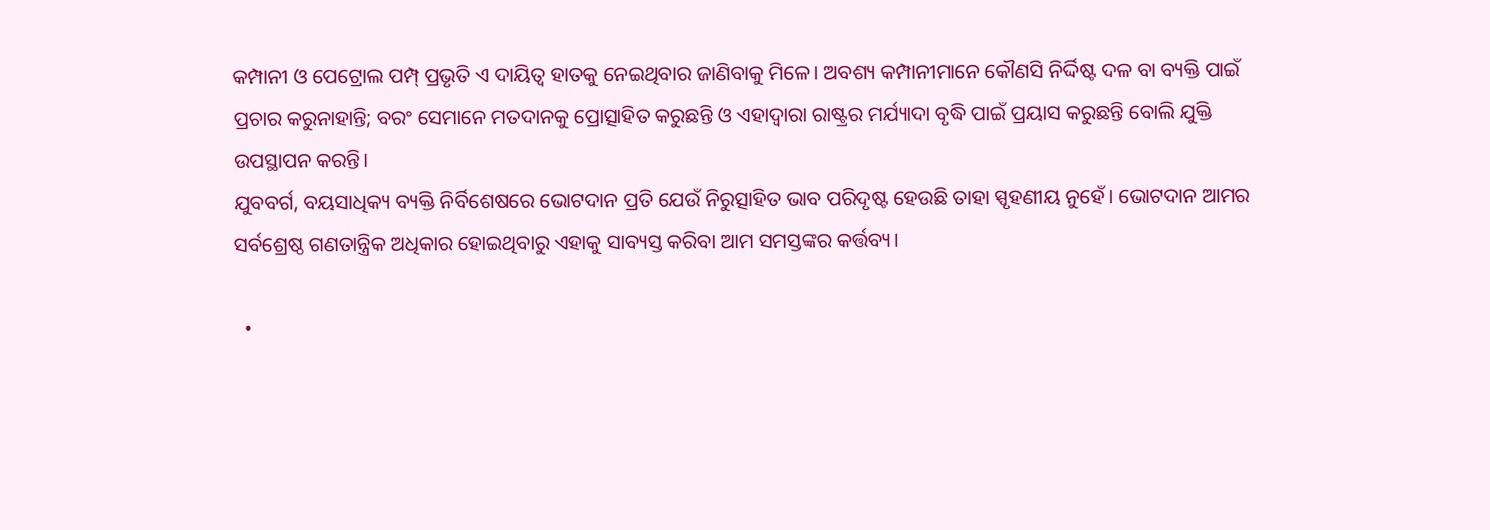କମ୍ପାନୀ ଓ ପେଟ୍ରୋଲ ପମ୍ପ୍‌ ପ୍ରଭୃତି ଏ ଦାୟିତ୍ୱ ହାତକୁ ନେଇଥିବାର ଜାଣିବାକୁ ମିଳେ। ଅବଶ୍ୟ କମ୍ପାନୀମାନେ କୌଣସି ନିର୍ଦ୍ଦିଷ୍ଟ ଦଳ ବା ବ୍ୟକ୍ତି ପାଇଁ ପ୍ରଚାର କରୁନାହାନ୍ତି; ବରଂ ସେମାନେ ମତଦାନକୁ ପ୍ରୋତ୍ସାହିତ କରୁଛନ୍ତି ଓ ଏହାଦ୍ୱାରା ରାଷ୍ଟ୍ରର ମର୍ଯ୍ୟାଦା ବୃଦ୍ଧି ପାଇଁ ପ୍ରୟାସ କରୁଛନ୍ତି ବୋଲି ଯୁକ୍ତି ଉପସ୍ଥାପନ କରନ୍ତି।
ଯୁବବର୍ଗ, ବୟସାଧିକ୍ୟ ବ୍ୟକ୍ତି ନିର୍ବିଶେଷରେ ଭୋଟଦାନ ପ୍ରତି ଯେଉଁ ନିରୁତ୍ସାହିତ ଭାବ ପରିଦୃଷ୍ଟ ହେଉଛି ତାହା ସ୍ପୃହଣୀୟ ନୁହେଁ। ଭୋଟଦାନ ଆମର ସର୍ବଶ୍ରେଷ୍ଠ ଗଣତାନ୍ତ୍ରିକ ଅଧିକାର ହୋଇଥିବାରୁ ଏହାକୁ ସାବ୍ୟସ୍ତ କରିବା ଆମ ସମସ୍ତଙ୍କର କର୍ତ୍ତବ୍ୟ।

  •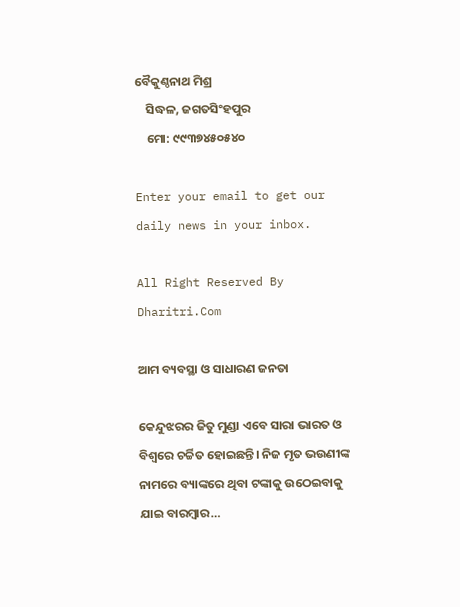ବୈକୁଣ୍ଠନାଥ ମିଶ୍ର
    ସିଦ୍ଧଳ, ଜଗତସିଂହପୁର
    ମୋ: ୯୯୩୭୪୫୦୫୪୦

Enter your email to get our daily news in your inbox.

All Right Reserved By Dharitri.Com

ଆମ ବ୍ୟବସ୍ଥା ଓ ସାଧାରଣ ଜନତା

କେନ୍ଦୁଝରର ଜିତୁ ମୁଣ୍ଡା ଏବେ ସାରା ଭାରତ ଓ ବିଶ୍ୱରେ ଚର୍ଚ୍ଚିତ ହୋଇଛନ୍ତି। ନିଜ ମୃତ ଭଉଣୀଙ୍କ ନାମରେ ବ୍ୟାଙ୍କରେ ଥିବା ଟଙ୍କାକୁ ଉଠେଇବାକୁ ଯାଇ ବାରମ୍ବାର…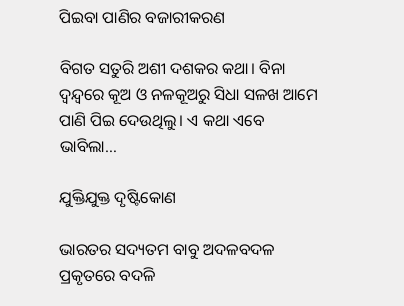ପିଇବା ପାଣିର ବଜାରୀକରଣ

ବିଗତ ସତୁରି ଅଶୀ ଦଶକର କଥା। ବିନା ଦ୍ୱନ୍ଦ୍ୱରେ କୂଅ ଓ ନଳକୂଅରୁ ସିଧା ସଳଖ ଆମେ ପାଣି ପିଇ ଦେଉଥିଲୁ। ଏ କଥା ଏବେ ଭାବିଲା…

ଯୁକ୍ତିଯୁକ୍ତ ଦୃଷ୍ଟିକୋଣ

ଭାରତର ସଦ୍ୟତମ ବାବୁ ଅଦଳବଦଳ ପ୍ରକୃତରେ ବଦଳି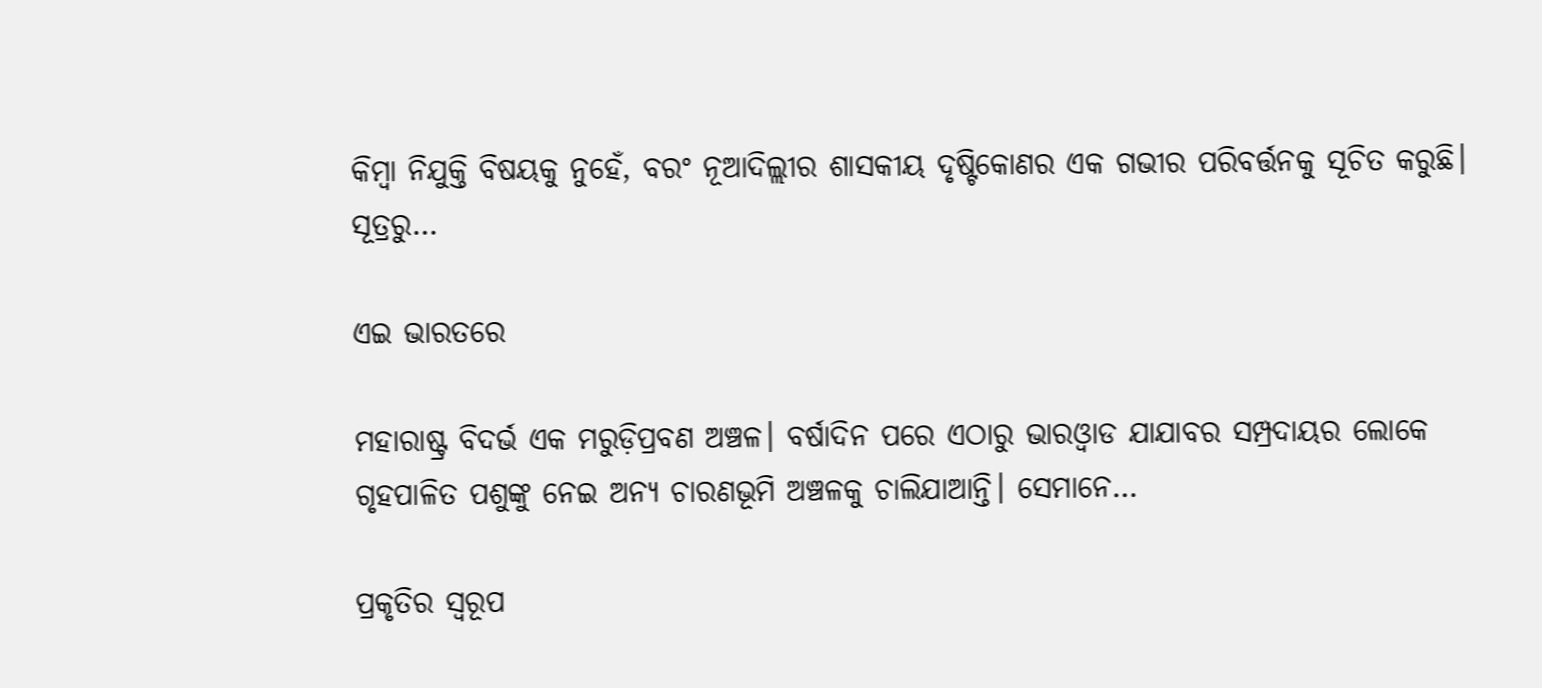କିମ୍ବା ନିଯୁକ୍ତି ବିଷୟକୁ ନୁହେଁ, ବରଂ ନୂଆଦିଲ୍ଲୀର ଶାସକୀୟ ଦୃଷ୍ଟିକୋଣର ଏକ ଗଭୀର ପରିବର୍ତ୍ତନକୁ ସୂଚିତ କରୁଛି। ସୂତ୍ରରୁ…

ଏଇ ଭାରତରେ

ମହାରାଷ୍ଟ୍ର ବିଦର୍ଭ ଏକ ମରୁଡ଼ିପ୍ରବଣ ଅଞ୍ଚଳ। ବର୍ଷାଦିନ ପରେ ଏଠାରୁ ଭାରଓ୍ବାଡ ଯାଯାବର ସମ୍ପ୍ରଦାୟର ଲୋକେ ଗୃହପାଳିତ ପଶୁଙ୍କୁ ନେଇ ଅନ୍ୟ ଚାରଣଭୂମି ଅଞ୍ଚଳକୁ ଚାଲିଯାଆନ୍ତି। ସେମାନେ…

ପ୍ରକୃତିର ସ୍ବରୂପ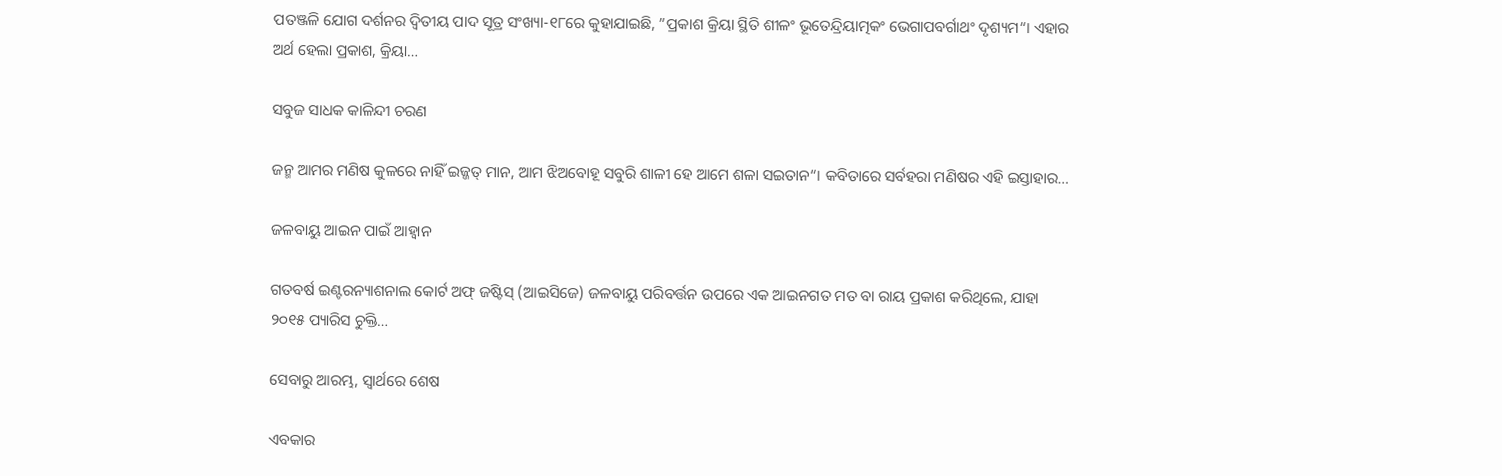ପତଞ୍ଜଳି ଯୋଗ ଦର୍ଶନର ଦ୍ୱିତୀୟ ପାଦ ସୂତ୍ର ସଂଖ୍ୟା-୧୮ରେ କୁହାଯାଇଛି, ”ପ୍ରକାଶ କ୍ରିୟା ସ୍ଥିତି ଶୀଳଂ ଭୂତେନ୍ଦ୍ରିୟାତ୍ମକଂ ଭେଗାପବର୍ଗାଥଂ ଦୃଶ୍ୟମ“। ଏହାର ଅର୍ଥ ହେଲା ପ୍ରକାଶ, କ୍ରିୟା…

ସବୁଜ ସାଧକ କାଳିନ୍ଦୀ ଚରଣ

ଜନ୍ମ ଆମର ମଣିଷ କୁଳରେ ନାହିଁ ଇଜ୍ଜତ୍‌ ମାନ, ଆମ ଝିଅବୋହୂ ସବୁରି ଶାଳୀ ହେ ଆମେ ଶଳା ସଇତାନ“। କବିତାରେ ସର୍ବହରା ମଣିଷର ଏହି ଇସ୍ତାହାର…

ଜଳବାୟୁ ଆଇନ ପାଇଁ ଆହ୍ବାନ

ଗତବର୍ଷ ଇଣ୍ଟରନ୍ୟାଶନାଲ କୋର୍ଟ ଅଫ୍‌ ଜଷ୍ଟିସ୍‌ (ଆଇସିଜେ) ଜଳବାୟୁ ପରିବର୍ତ୍ତନ ଉପରେ ଏକ ଆଇନଗତ ମତ ବା ରାୟ ପ୍ରକାଶ କରିଥିଲେ, ଯାହା ୨୦୧୫ ପ୍ୟାରିସ ଚୁକ୍ତି…

ସେବାରୁ ଆରମ୍ଭ, ସ୍ୱାର୍ଥରେ ଶେଷ

ଏବକାର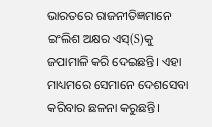ଭାରତରେ ରାଜନୀତିଜ୍ଞମାନେ ଇଂଲିଶ ଅକ୍ଷର ଏସ୍‌(S)କୁ ଜପାମାଳି କରି ଦେଇଛନ୍ତି। ଏହା ମାଧ୍ୟମରେ ସେମାନେ ଦେଶସେବା କରିବାର ଛଳନା କରୁଛନ୍ତି।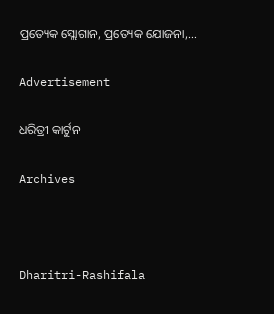ପ୍ରତ୍ୟେକ ସ୍ଲୋଗାନ, ପ୍ରତ୍ୟେକ ଯୋଜନା,…

Advertisement

ଧରିତ୍ରୀ କାର୍ଟୁନ

Archives



Dharitri-Rashifala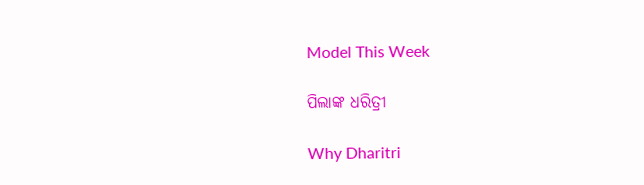Model This Week

ପିଲାଙ୍କ ଧରିତ୍ରୀ

Why Dharitri